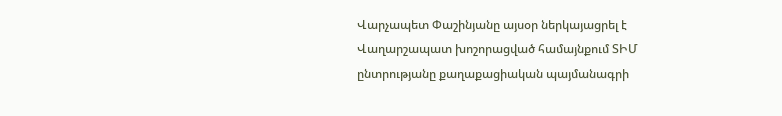Վարչապետ Փաշինյանը այսօր ներկայացրել է Վաղարշապատ խոշորացված համայնքում ՏԻՄ ընտրությանը քաղաքացիական պայմանագրի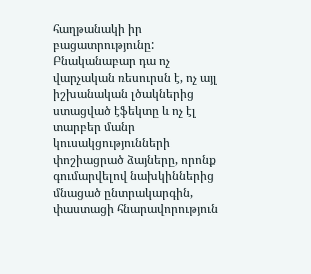հաղթանակի իր բացատրությունը: Բնականաբար դա ոչ վարչական ռեսուրսն է, ոչ այլ իշխանական լծակներից ստացված էֆեկտը և ոչ էլ տարբեր մանր կուսակցությունների փոշիացրած ձայները, որոնք գումարվելով նախկիններից մնացած ընտրակարգին, փաստացի հնարավորություն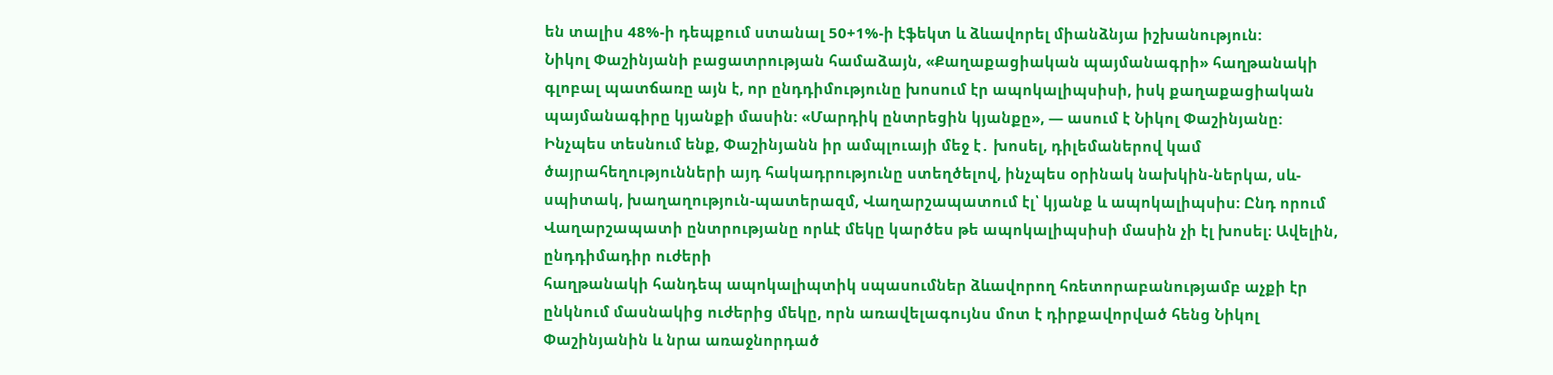են տալիս 48%-ի դեպքում ստանալ 50+1%-ի էֆեկտ և ձևավորել միանձնյա իշխանություն:
Նիկոլ Փաշինյանի բացատրության համաձայն, «Քաղաքացիական պայմանագրի» հաղթանակի գլոբալ պատճառը այն է, որ ընդդիմությունը խոսում էր ապոկալիպսիսի, իսկ քաղաքացիական պայմանագիրը կյանքի մասին: «Մարդիկ ընտրեցին կյանքը», — ասում է Նիկոլ Փաշինյանը:
Ինչպես տեսնում ենք, Փաշինյանն իր ամպլուայի մեջ է․ խոսել, դիլեմաներով կամ ծայրահեղությունների այդ հակադրությունը ստեղծելով, ինչպես օրինակ նախկին-ներկա, սև-սպիտակ, խաղաղություն-պատերազմ, Վաղարշապատում էլ՝ կյանք և ապոկալիպսիս: Ընդ որում Վաղարշապատի ընտրությանը որևէ մեկը կարծես թե ապոկալիպսիսի մասին չի էլ խոսել։ Ավելին, ընդդիմադիր ուժերի
հաղթանակի հանդեպ ապոկալիպտիկ սպասումներ ձևավորող հռետորաբանությամբ աչքի էր ընկնում մասնակից ուժերից մեկը, որն առավելագույնս մոտ է դիրքավորված հենց Նիկոլ Փաշինյանին և նրա առաջնորդած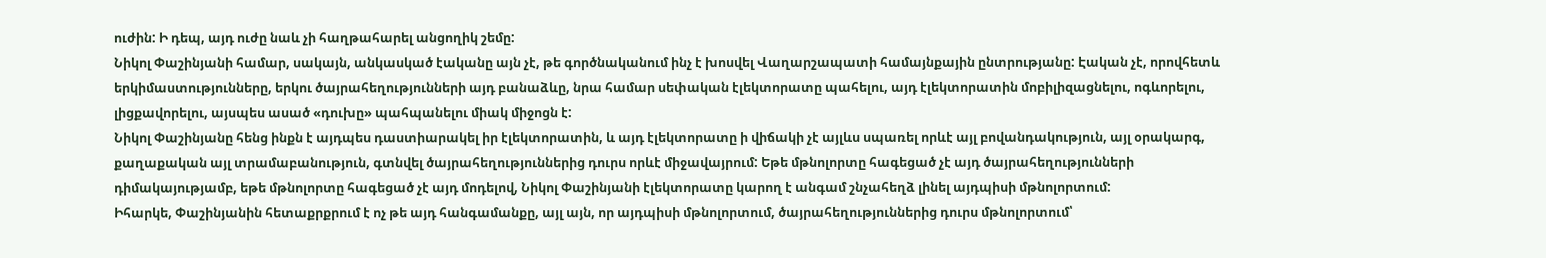ուժին: Ի դեպ, այդ ուժը նաև չի հաղթահարել անցողիկ շեմը:
Նիկոլ Փաշինյանի համար, սակայն, անկասկած էականը այն չէ, թե գործնականում ինչ է խոսվել Վաղարշապատի համայնքային ընտրությանը: Էական չէ, որովհետև երկիմաստությունները, երկու ծայրահեղությունների այդ բանաձևը, նրա համար սեփական էլեկտորատը պահելու, այդ էլեկտորատին մոբիլիզացնելու, ոգևորելու, լիցքավորելու, այսպես ասած «դուխը» պահպանելու միակ միջոցն է:
Նիկոլ Փաշինյանը հենց ինքն է այդպես դաստիարակել իր էլեկտորատին, և այդ էլեկտորատը ի վիճակի չէ այլևս սպառել որևէ այլ բովանդակություն, այլ օրակարգ, քաղաքական այլ տրամաբանություն, գտնվել ծայրահեղություններից դուրս որևէ միջավայրում: Եթե մթնոլորտը հագեցած չէ այդ ծայրահեղությունների դիմակայությամբ, եթե մթնոլորտը հագեցած չէ այդ մոդելով, Նիկոլ Փաշինյանի էլեկտորատը կարող է անգամ շնչահեղձ լինել այդպիսի մթնոլորտում:
Իհարկե, Փաշինյանին հետաքրքրում է ոչ թե այդ հանգամանքը, այլ այն, որ այդպիսի մթնոլորտում, ծայրահեղություններից դուրս մթնոլորտում՝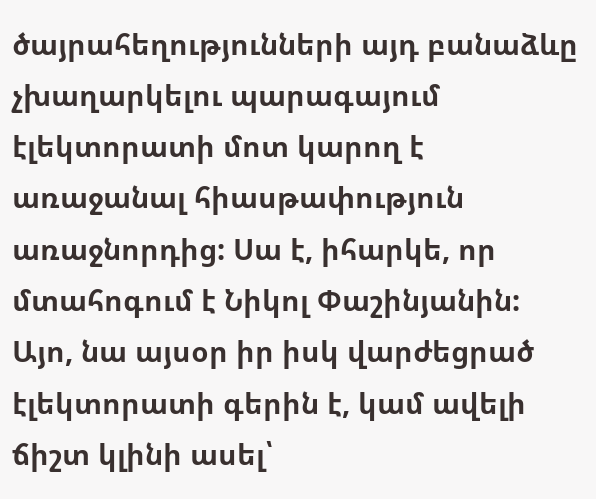ծայրահեղությունների այդ բանաձևը չխաղարկելու պարագայում էլեկտորատի մոտ կարող է առաջանալ հիասթափություն առաջնորդից: Սա է, իհարկե, որ մտահոգում է Նիկոլ Փաշինյանին:
Այո, նա այսօր իր իսկ վարժեցրած էլեկտորատի գերին է, կամ ավելի ճիշտ կլինի ասել՝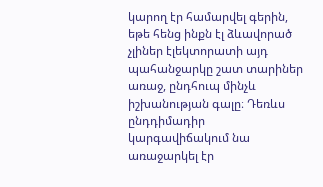կարող էր համարվել գերին, եթե հենց ինքն էլ ձևավորած չլիներ էլեկտորատի այդ պահանջարկը շատ տարիներ առաջ, ընդհուպ մինչև իշխանության գալը։ Դեռևս ընդդիմադիր կարգավիճակում նա առաջարկել էր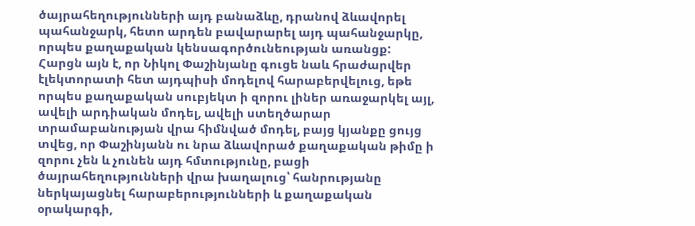ծայրահեղությունների այդ բանաձևը, դրանով ձևավորել պահանջարկ, հետո արդեն բավարարել այդ պահանջարկը, որպես քաղաքական կենսագործունեության առանցք:
Հարցն այն է, որ Նիկոլ Փաշինյանը գուցե նաև հրաժարվեր էլեկտորատի հետ այդպիսի մոդելով հարաբերվելուց, եթե որպես քաղաքական սուբյեկտ ի զորու լիներ առաջարկել այլ, ավելի արդիական մոդել, ավելի ստեղծարար տրամաբանության վրա հիմնված մոդել, բայց կյանքը ցույց տվեց, որ Փաշինյանն ու նրա ձևավորած քաղաքական թիմը ի զորու չեն և չունեն այդ հմտությունը, բացի ծայրահեղությունների վրա խաղալուց՝ հանրությանը ներկայացնել հարաբերությունների և քաղաքական օրակարգի,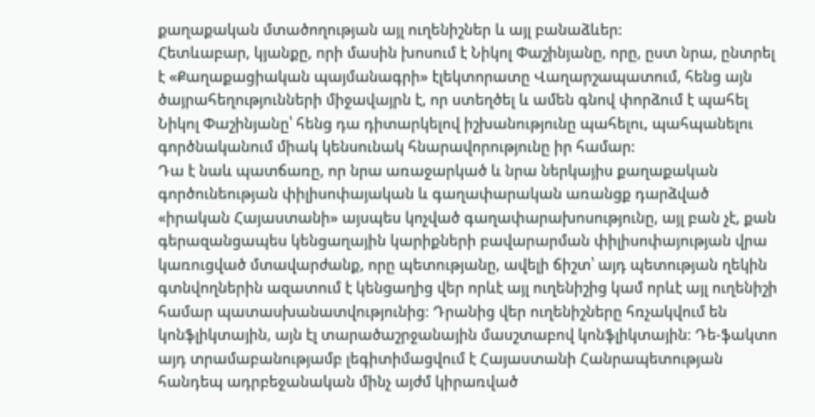քաղաքական մտածողության այլ ուղենիշներ և այլ բանաձևեր:
Հետևաբար, կյանքը, որի մասին խոսում է Նիկոլ Փաշինյանը, որը, ըստ նրա, ընտրել է «Քաղաքացիական պայմանագրի» էլեկտորատը Վաղարշապատում, հենց այն ծայրահեղությունների միջավայրն է, որ ստեղծել և ամեն գնով փորձում է պահել Նիկոլ Փաշինյանը՝ հենց դա դիտարկելով իշխանությունը պահելու, պահպանելու գործնականում միակ կենսունակ հնարավորությունը իր համար:
Դա է նաև պատճառը, որ նրա առաջարկած և նրա ներկայիս քաղաքական գործունեության փիլիսոփայական և գաղափարական առանցք դարձված «իրական Հայաստանի» այսպես կոչված գաղափարախոսությունը, այլ բան չէ, քան գերազանցապես կենցաղային կարիքների բավարարման փիլիսոփայության վրա կառուցված մտավարժանք, որը պետությանը, ավելի ճիշտ՝ այդ պետության ղեկին գտնվողներին ազատում է կենցաղից վեր որևէ այլ ուղենիշից կամ որևէ այլ ուղենիշի համար պատասխանատվությունից։ Դրանից վեր ուղենիշները հռչակվում են կոնֆլիկտային, այն էլ տարածաշրջանային մասշտաբով կոնֆլիկտային։ Դե-ֆակտո այդ տրամաբանությամբ լեգիտիմացվում է Հայաստանի Հանրապետության հանդեպ ադրբեջանական մինչ այժմ կիրառված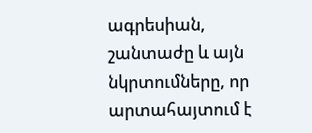ագրեսիան, շանտաժը և այն նկրտումները, որ արտահայտում է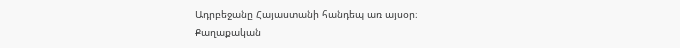Ադրբեջանը Հայաստանի հանդեպ առ այսօր։
Քաղաքական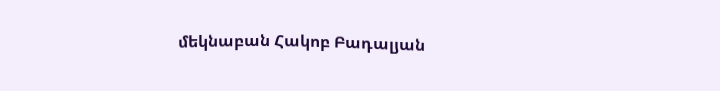մեկնաբան Հակոբ Բադալյան